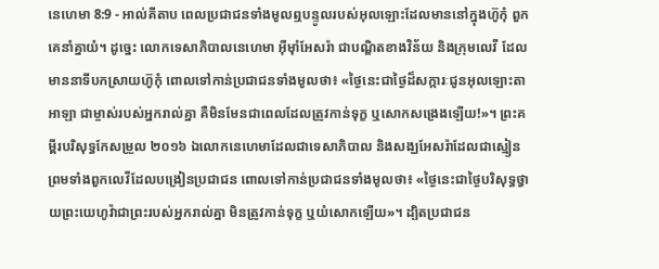នេហេមា 8:9 - អាល់គីតាប ពេលប្រជាជនទាំងមូលឮបន្ទូលរបស់អុលឡោះដែលមាននៅក្នុងហ៊ូកុំ ពួកគេនាំគ្នាយំ។ ដូច្នេះ លោកទេសាភិបាលនេហេមា អ៊ីមុាំអែសរ៉ា ជាបណ្ឌិតខាងវិន័យ និងក្រុមលេវី ដែលមាននាទីបកស្រាយហ៊ូកុំ ពោលទៅកាន់ប្រជាជនទាំងមូលថា៖ «ថ្ងៃនេះជាថ្ងៃដ៏សក្ការៈជូនអុលឡោះតាអាឡា ជាម្ចាស់របស់អ្នករាល់គ្នា គឺមិនមែនជាពេលដែលត្រូវកាន់ទុក្ខ ឬសោកសង្រេងឡើយ!»។ ព្រះគម្ពីរបរិសុទ្ធកែសម្រួល ២០១៦ ឯលោកនេហេមាដែលជាទេសាភិបាល និងសង្ឃអែសរ៉ាដែលជាស្មៀន ព្រមទាំងពួកលេវីដែលបង្រៀនប្រជាជន ពោលទៅកាន់ប្រជាជនទាំងមូលថា៖ «ថ្ងៃនេះជាថ្ងៃបរិសុទ្ធថ្វាយព្រះយេហូវ៉ាជាព្រះរបស់អ្នករាល់គ្នា មិនត្រូវកាន់ទុក្ខ ឬយំសោកឡើយ»។ ដ្បិតប្រជាជន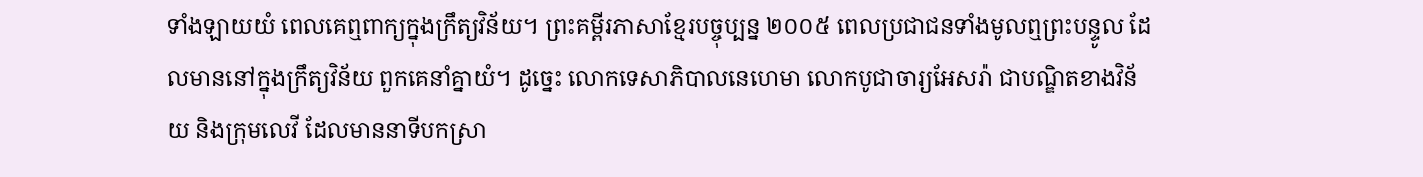ទាំងឡាយយំ ពេលគេឮពាក្យក្នុងក្រឹត្យវិន័យ។ ព្រះគម្ពីរភាសាខ្មែរបច្ចុប្បន្ន ២០០៥ ពេលប្រជាជនទាំងមូលឮព្រះបន្ទូល ដែលមាននៅក្នុងក្រឹត្យវិន័យ ពួកគេនាំគ្នាយំ។ ដូច្នេះ លោកទេសាភិបាលនេហេមា លោកបូជាចារ្យអែសរ៉ា ជាបណ្ឌិតខាងវិន័យ និងក្រុមលេវី ដែលមាននាទីបកស្រា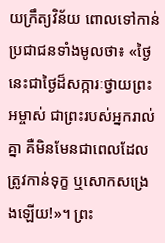យក្រឹត្យវិន័យ ពោលទៅកាន់ប្រជាជនទាំងមូលថា៖ «ថ្ងៃនេះជាថ្ងៃដ៏សក្ការៈថ្វាយព្រះអម្ចាស់ ជាព្រះរបស់អ្នករាល់គ្នា គឺមិនមែនជាពេលដែលត្រូវកាន់ទុក្ខ ឬសោកសង្រេងឡើយ!»។ ព្រះ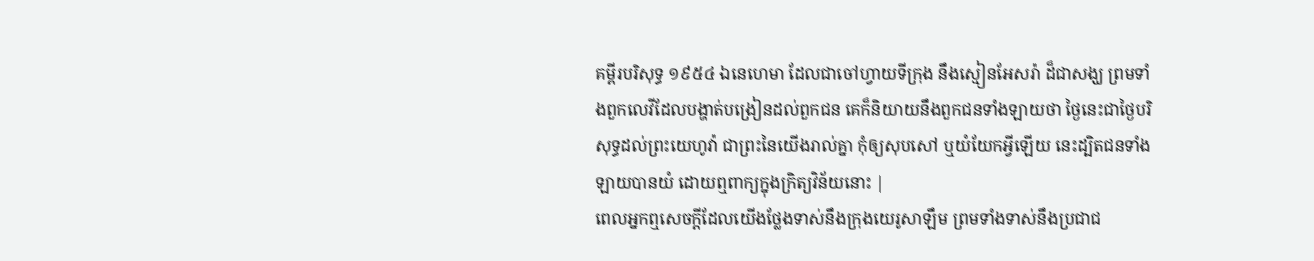គម្ពីរបរិសុទ្ធ ១៩៥៤ ឯនេហេមា ដែលជាចៅហ្វាយទីក្រុង នឹងស្មៀនអែសរ៉ា ដ៏ជាសង្ឃ ព្រមទាំងពួកលេវីដែលបង្ហាត់បង្រៀនដល់ពួកជន គេក៏និយាយនឹងពួកជនទាំងឡាយថា ថ្ងៃនេះជាថ្ងៃបរិសុទ្ធដល់ព្រះយេហូវ៉ា ជាព្រះនៃយើងរាល់គ្នា កុំឲ្យសុបសៅ ឬយំយែកអ្វីឡើយ នេះដ្បិតជនទាំងឡាយបានយំ ដោយឮពាក្យក្នុងក្រិត្យវិន័យនោះ |
ពេលអ្នកឮសេចក្តីដែលយើងថ្លែងទាស់នឹងក្រុងយេរូសាឡឹម ព្រមទាំងទាស់នឹងប្រជាជ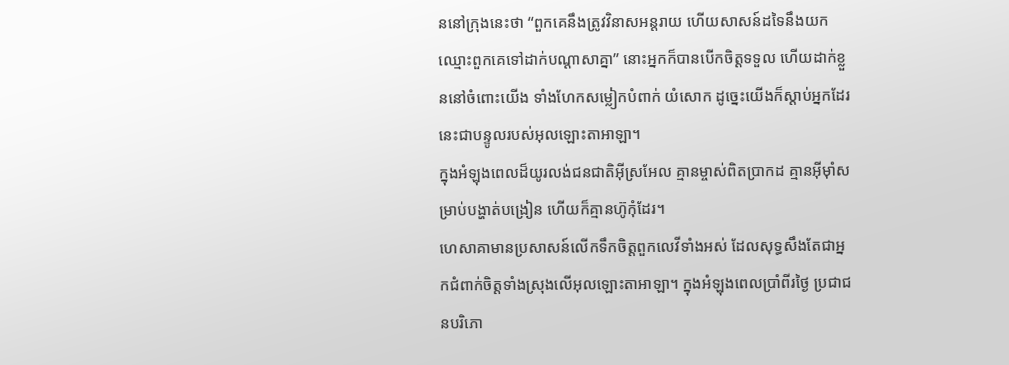ននៅក្រុងនេះថា “ពួកគេនឹងត្រូវវិនាសអន្តរាយ ហើយសាសន៍ដទៃនឹងយកឈ្មោះពួកគេទៅដាក់បណ្តាសាគ្នា” នោះអ្នកក៏បានបើកចិត្តទទួល ហើយដាក់ខ្លួននៅចំពោះយើង ទាំងហែកសម្លៀកបំពាក់ យំសោក ដូច្នេះយើងក៏ស្តាប់អ្នកដែរនេះជាបន្ទូលរបស់អុលឡោះតាអាឡា។
ក្នុងអំឡុងពេលដ៏យូរលង់ជនជាតិអ៊ីស្រអែល គ្មានម្ចាស់ពិតប្រាកដ គ្មានអ៊ីមុាំសម្រាប់បង្ហាត់បង្រៀន ហើយក៏គ្មានហ៊ូកុំដែរ។
ហេសាគាមានប្រសាសន៍លើកទឹកចិត្តពួកលេវីទាំងអស់ ដែលសុទ្ធសឹងតែជាអ្នកជំពាក់ចិត្តទាំងស្រុងលើអុលឡោះតាអាឡា។ ក្នុងអំឡុងពេលប្រាំពីរថ្ងៃ ប្រជាជនបរិភោ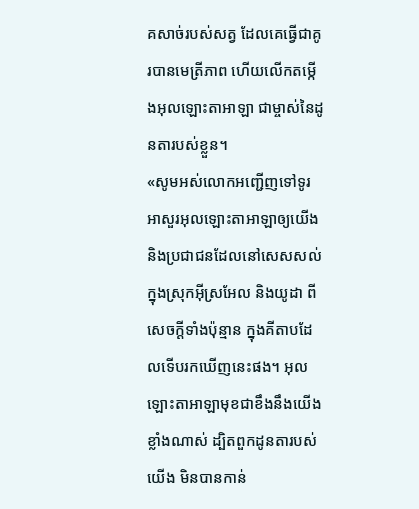គសាច់របស់សត្វ ដែលគេធ្វើជាគូរបានមេត្រីភាព ហើយលើកតម្កើងអុលឡោះតាអាឡា ជាម្ចាស់នៃដូនតារបស់ខ្លួន។
«សូមអស់លោកអញ្ជើញទៅទូរអាសួរអុលឡោះតាអាឡាឲ្យយើង និងប្រជាជនដែលនៅសេសសល់ ក្នុងស្រុកអ៊ីស្រអែល និងយូដា ពីសេចក្តីទាំងប៉ុន្មាន ក្នុងគីតាបដែលទើបរកឃើញនេះផង។ អុលឡោះតាអាឡាមុខជាខឹងនឹងយើងខ្លាំងណាស់ ដ្បិតពួកដូនតារបស់យើង មិនបានកាន់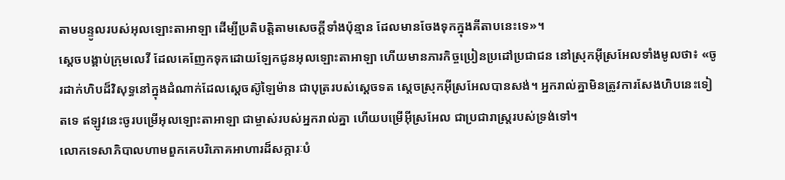តាមបន្ទូលរបស់អុលឡោះតាអាឡា ដើម្បីប្រតិបត្តិតាមសេចក្តីទាំងប៉ុន្មាន ដែលមានចែងទុកក្នុងគីតាបនេះទេ»។
ស្តេចបង្គាប់ក្រុមលេវី ដែលគេញែកទុកដោយឡែកជូនអុលឡោះតាអាឡា ហើយមានភារកិច្ចប្រៀនប្រដៅប្រជាជន នៅស្រុកអ៊ីស្រអែលទាំងមូលថា៖ «ចូរដាក់ហិបដ៏វិសុទ្ធនៅក្នុងដំណាក់ដែលស្តេចស៊ូឡៃម៉ាន ជាបុត្ររបស់ស្តេចទត ស្តេចស្រុកអ៊ីស្រអែលបានសង់។ អ្នករាល់គ្នាមិនត្រូវការសែងហិបនេះទៀតទេ ឥឡូវនេះចូរបម្រើអុលឡោះតាអាឡា ជាម្ចាស់របស់អ្នករាល់គ្នា ហើយបម្រើអ៊ីស្រអែល ជាប្រជារាស្ត្ររបស់ទ្រង់ទៅ។
លោកទេសាភិបាលហាមពួកគេបរិភោគអាហារដ៏សក្ការៈបំ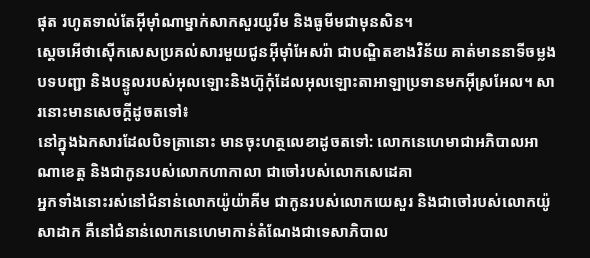ផុត រហូតទាល់តែអ៊ីមុាំណាម្នាក់សាកសួរយូរីម និងធូមីមជាមុនសិន។
ស្តេចអើថាស៊ើកសេសប្រគល់សារមួយជូនអ៊ីមុាំអែសរ៉ា ជាបណ្ឌិតខាងវិន័យ គាត់មាននាទីចម្លងបទបញ្ជា និងបន្ទូលរបស់អុលឡោះនិងហ៊ូកុំដែលអុលឡោះតាអាឡាប្រទានមកអ៊ីស្រអែល។ សារនោះមានសេចក្ដីដូចតទៅ៖
នៅក្នុងឯកសារដែលបិទត្រានោះ មានចុះហត្ថលេខាដូចតទៅ: លោកនេហេមាជាអភិបាលអាណាខេត្ត និងជាកូនរបស់លោកហាកាលា ជាចៅរបស់លោកសេដេគា
អ្នកទាំងនោះរស់នៅជំនាន់លោកយ៉ូយ៉ាគីម ជាកូនរបស់លោកយេសួរ និងជាចៅរបស់លោកយ៉ូសាដាក គឺនៅជំនាន់លោកនេហេមាកាន់តំណែងជាទេសាភិបាល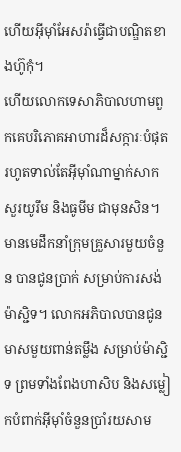ហើយអ៊ីមុាំអែសរ៉ាធ្វើជាបណ្ឌិតខាងហ៊ូកុំ។
ហើយលោកទេសាភិបាលហាមពួកគេបរិភោគអាហារដ៏សក្ការៈបំផុត រហូតទាល់តែអ៊ីមុាំណាម្នាក់សាកសួរយូរឹម និងធូមីម ជាមុនសិន។
មានមេដឹកនាំក្រុមគ្រួសារមួយចំនួន បានជូនប្រាក់ សម្រាប់ការសង់ម៉ាស្ជិទ។ លោកអភិបាលបានជូនមាសមួយពាន់តម្លឹង សម្រាប់ម៉ាស្ជិទ ព្រមទាំងពែងហាសិប និងសម្លៀកបំពាក់អ៊ីមុាំចំនួនប្រាំរយសាម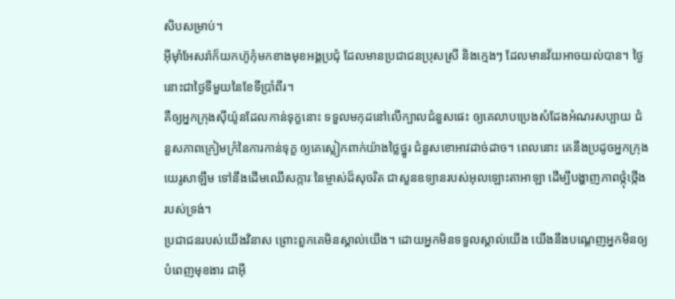សិបសម្រាប់។
អ៊ីមុាំអែសរ៉ាក៏យកហ៊ូកុំមកខាងមុខអង្គប្រជុំ ដែលមានប្រជាជនប្រុសស្រី និងក្មេងៗ ដែលមានវ័យអាចយល់បាន។ ថ្ងៃនោះជាថ្ងៃទីមួយនៃខែទីប្រាំពីរ។
គឺឲ្យអ្នកក្រុងស៊ីយ៉ូនដែលកាន់ទុក្ខនោះ ទទួលមកុដនៅលើក្បាលជំនួសផេះ ឲ្យគេលាបប្រេងសំដែងអំណរសប្បាយ ជំនួសភាពក្រៀមក្រំនៃការកាន់ទុក្ខ ឲ្យគេស្លៀកពាក់យ៉ាងថ្លៃថ្នូរ ជំនួសខោអាវដាច់ដាច។ ពេលនោះ គេនឹងប្រដូចអ្នកក្រុងយេរូសាឡឹម ទៅនឹងដើមឈើសក្ការៈនៃម្ចាស់ដ៏សុចរិត ជាសួនឧទ្យានរបស់អុលឡោះតាអាឡា ដើម្បីបង្ហាញភាពថ្កុំថ្កើងរបស់ទ្រង់។
ប្រជាជនរបស់យើងវិនាស ព្រោះពួកគេមិនស្គាល់យើង។ ដោយអ្នកមិនទទួលស្គាល់យើង យើងនឹងបណ្ដេញអ្នកមិនឲ្យបំពេញមុខងារ ជាអ៊ី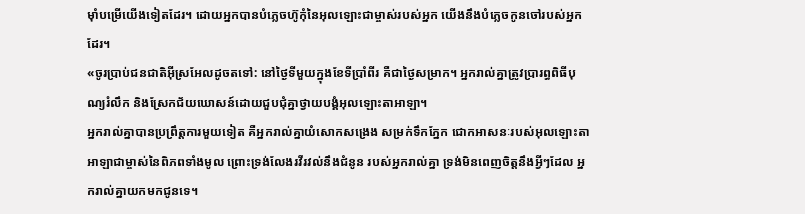មុាំបម្រើយើងទៀតដែរ។ ដោយអ្នកបានបំភ្លេចហ៊ូកុំនៃអុលឡោះជាម្ចាស់របស់អ្នក យើងនឹងបំភ្លេចកូនចៅរបស់អ្នកដែរ។
«ចូរប្រាប់ជនជាតិអ៊ីស្រអែលដូចតទៅ: នៅថ្ងៃទីមួយក្នុងខែទីប្រាំពីរ គឺជាថ្ងៃសម្រាក។ អ្នករាល់គ្នាត្រូវប្រារព្ធពិធីបុណ្យរំលឹក និងស្រែកជ័យឃោសន៍ដោយជួបជុំគ្នាថ្វាយបង្គំអុលឡោះតាអាឡា។
អ្នករាល់គ្នាបានប្រព្រឹត្តការមួយទៀត គឺអ្នករាល់គ្នាយំសោកសង្រេង សម្រក់ទឹកភ្នែក ជោកអាសនៈរបស់អុលឡោះតាអាឡាជាម្ចាស់នៃពិភពទាំងមូល ព្រោះទ្រង់លែងរវីរវល់នឹងជំនូន របស់អ្នករាល់គ្នា ទ្រង់មិនពេញចិត្តនឹងអ្វីៗដែល អ្នករាល់គ្នាយកមកជូនទេ។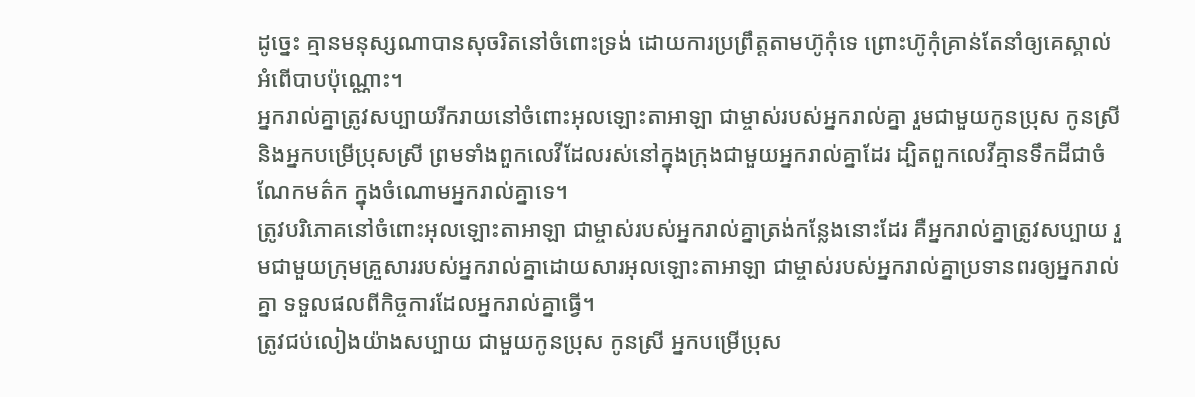ដូច្នេះ គ្មានមនុស្សណាបានសុចរិតនៅចំពោះទ្រង់ ដោយការប្រព្រឹត្ដតាមហ៊ូកុំទេ ព្រោះហ៊ូកុំគ្រាន់តែនាំឲ្យគេស្គាល់អំពើបាបប៉ុណ្ណោះ។
អ្នករាល់គ្នាត្រូវសប្បាយរីករាយនៅចំពោះអុលឡោះតាអាឡា ជាម្ចាស់របស់អ្នករាល់គ្នា រួមជាមួយកូនប្រុស កូនស្រី និងអ្នកបម្រើប្រុសស្រី ព្រមទាំងពួកលេវីដែលរស់នៅក្នុងក្រុងជាមួយអ្នករាល់គ្នាដែរ ដ្បិតពួកលេវីគ្មានទឹកដីជាចំណែកមត៌ក ក្នុងចំណោមអ្នករាល់គ្នាទេ។
ត្រូវបរិភោគនៅចំពោះអុលឡោះតាអាឡា ជាម្ចាស់របស់អ្នករាល់គ្នាត្រង់កន្លែងនោះដែរ គឺអ្នករាល់គ្នាត្រូវសប្បាយ រួមជាមួយក្រុមគ្រួសាររបស់អ្នករាល់គ្នាដោយសារអុលឡោះតាអាឡា ជាម្ចាស់របស់អ្នករាល់គ្នាប្រទានពរឲ្យអ្នករាល់គ្នា ទទួលផលពីកិច្ចការដែលអ្នករាល់គ្នាធ្វើ។
ត្រូវជប់លៀងយ៉ាងសប្បាយ ជាមួយកូនប្រុស កូនស្រី អ្នកបម្រើប្រុស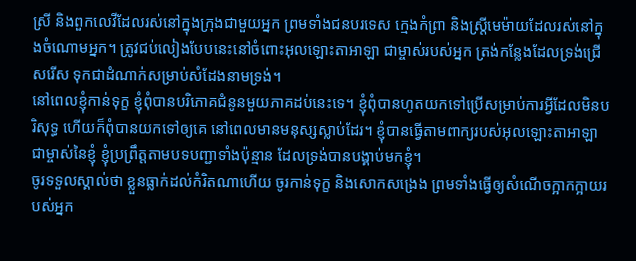ស្រី និងពួកលេវីដែលរស់នៅក្នុងក្រុងជាមួយអ្នក ព្រមទាំងជនបរទេស ក្មេងកំព្រា និងស្ត្រីមេម៉ាយដែលរស់នៅក្នុងចំណោមអ្នក។ ត្រូវជប់លៀងបែបនេះនៅចំពោះអុលឡោះតាអាឡា ជាម្ចាស់របស់អ្នក ត្រង់កន្លែងដែលទ្រង់ជ្រើសរើស ទុកជាដំណាក់សម្រាប់សំដែងនាមទ្រង់។
នៅពេលខ្ញុំកាន់ទុក្ខ ខ្ញុំពុំបានបរិភោគជំនូនមួយភាគដប់នេះទេ។ ខ្ញុំពុំបានហូតយកទៅប្រើសម្រាប់ការអ្វីដែលមិនបរិសុទ្ធ ហើយក៏ពុំបានយកទៅឲ្យគេ នៅពេលមានមនុស្សស្លាប់ដែរ។ ខ្ញុំបានធ្វើតាមពាក្យរបស់អុលឡោះតាអាឡា ជាម្ចាស់នៃខ្ញុំ ខ្ញុំប្រព្រឹត្តតាមបទបញ្ជាទាំងប៉ុន្មាន ដែលទ្រង់បានបង្គាប់មកខ្ញុំ។
ចូរទទួលស្គាល់ថា ខ្លួនធ្លាក់ដល់កំរិតណាហើយ ចូរកាន់ទុក្ខ និងសោកសង្រេង ព្រមទាំងធ្វើឲ្យសំណើចក្អាកក្អាយរបស់អ្នក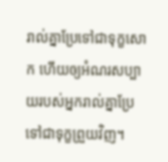រាល់គ្នាប្រែទៅជាទុក្ខសោក ហើយឲ្យអំណរសប្បាយរបស់អ្នករាល់គ្នាប្រែទៅជាទុក្ខព្រួយវិញ។